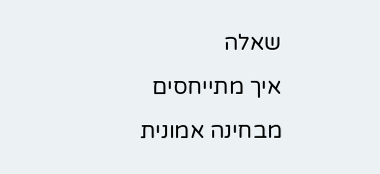שאלה
איך מתייחסים מבחינה אמונית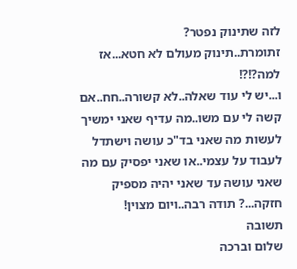לזה שתינוק נפטר?
זתומרת..תינוק מעולם לא חטא...אז למה?!?!
ו...יש לי עוד שאלה..לא קשורה..חח..אם קשה לי עם משו..מה עדיף שאני ימשיך לעשות מה שאני בד"כ עושה וישתדל לעבוד על עצמי..או שאני יפסיק עם מה שאני עושה עד שאני יהיה מספיק חזקה...? תודה רבה..ויום מצוין!
תשובה
שלום וברכה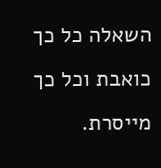השאלה כל כך כואבת וכל כך מייסרת.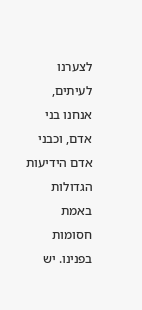לצערנו לעיתים, אנחנו בני אדם, וכבני אדם הידיעות הגדולות באמת חסומות בפנינו. יש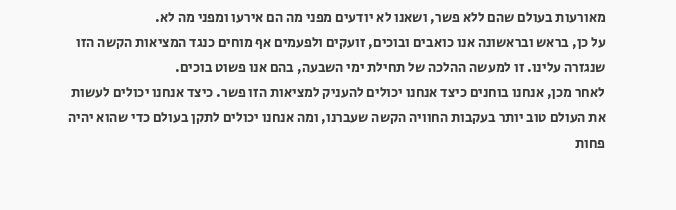מאורעות בעולם שהם ללא פשר, ושאנו לא יודעים מפני מה הם אירעו ומפני מה לא.
על כן, בראש ובראשונה אנו כואבים ובוכים, זועקים ולפעמים אף מוחים כנגד המציאות הקשה הזו שנגזרה עלינו. זו למעשה ההלכה של תחילת ימי השבעה, בהם אנו פשוט בוכים.
לאחר מכן, אנחנו בוחנים כיצד אנחנו יכולים להעניק למציאות הזו פשר. כיצד אנחנו יכולים לעשות את העולם טוב יותר בעקבות החוויה הקשה שעברנו, ומה אנחנו יכולים לתקן בעולם כדי שהוא יהיה פחות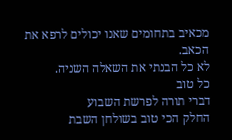מכאיב בתחומים שאנו יכולים לרפא את הכאב.
לא כל הבנתי את השאלה השניה.
כל טוב
דברי תורה לפרשת השבוע
החלק הכי טוב בשולחן השבת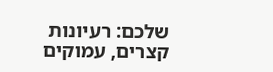שלכם: רעיונות קצרים, עמוקים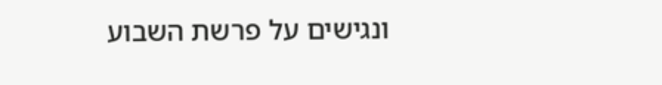ונגישים על פרשת השבוע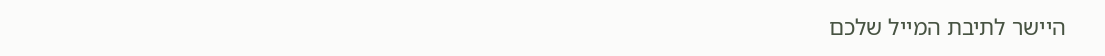היישר לתיבת המייל שלכם